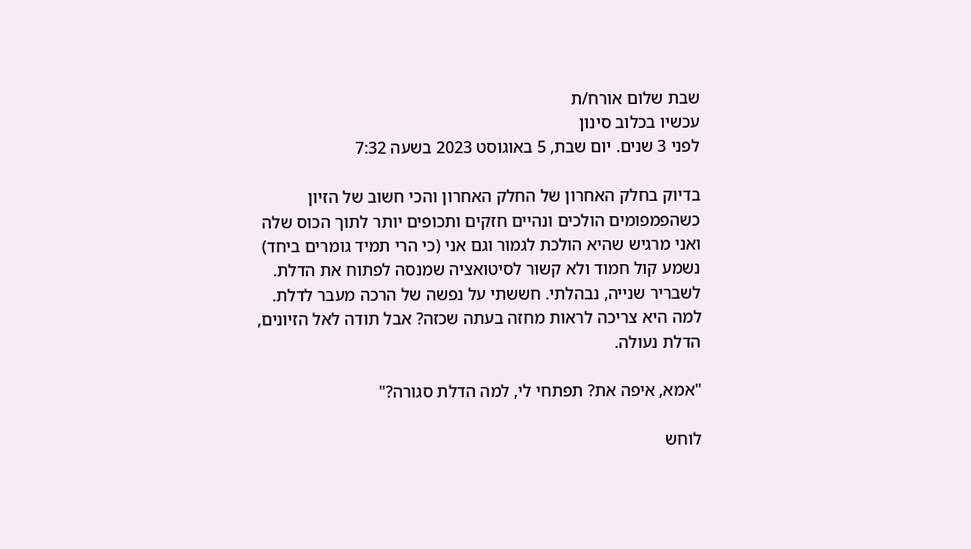שבת שלום אורח/ת
עכשיו בכלוב סינון
לפני 3 שנים. יום שבת, 5 באוגוסט 2023 בשעה 7:32

בדיוק בחלק האחרון של החלק האחרון והכי חשוב של הזיון כשהפמפומים הולכים ונהיים חזקים ותכופים יותר לתוך הכוס שלה ואני מרגיש שהיא הולכת לגמור וגם אני (כי הרי תמיד גומרים ביחד) נשמע קול חמוד ולא קשור לסיטואציה שמנסה לפתוח את הדלת. לשבריר שנייה, נבהלתי. חששתי על נפשה של הרכה מעבר לדלת. למה היא צריכה לראות מחזה בעתה שכזה? אבל תודה לאל הזיונים, הדלת נעולה.

"אמא, איפה את? תפתחי לי, למה הדלת סגורה?"

לוחש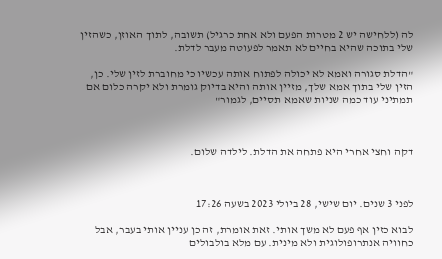לה (ללחישה יש 2 מטרות הפעם ולא אחת כרגיל) תשובה, לתוך האוזן, כשהזין שלי בתוכה שהיא בחיים לא תאמר לפעוטה מעבר לדלת.

"הדלת סגורה ואמא לא יכולה לפתוח אותה עכשיו כי מחוברת לזין שלי. כן, הזין שלי בתוך אמא שלך, מזיין אותה והיא בדיוק גומרת ולא יקרה כלום אם תמתיני עוד כמה שניות שאמא תסיים, לגמור"



דקה וחצי אחרי היא פתחה את הדלת. לילדה שלום.



לפני 3 שנים. יום שישי, 28 ביולי 2023 בשעה 17:26

לבוא כזין אף פעם לא משך אותי. זאת אומרת, זה כן עניין אותי בעבר, אבל כחוויה אנתרופולוגית ולא מינית. עם מלא בולבולים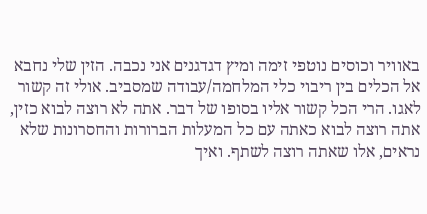באוויר וכוסים נוטפי זימה ומיץ דגדגנים אני נכבה. הזין שלי נחבא אל הכלים בין ריבוי כלי המלחמה/עבודה שמסביב. אולי זה קשור לאגו. הרי הכל קשור אליו בסופו של דבר. אתה לא רוצה לבוא כזין, אתה רוצה לבוא כאתה עם כל המעלות הברורות והחסרונות שלא נראים, אלו שאתה רוצה לשתף. ואיך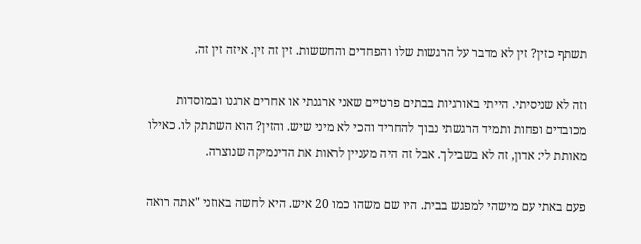תשתף כזין? זין לא מדבר על הרגשות שלו והפחדים והחששות. זין זה זין. איזה זין זה.

וזה לא שניסיתי. הייתי באורגיות בבתים פרטיים שאני ארגנתי או אחרים ארגנו ובמוסדות מכובדים ופחות ותמיד הרגשתי נבוך להחריד והכי לא מיני שיש. והזין? הוא השתתק לו. כאילו מאותת לי: אדון, זה לא בשבילך. אבל זה היה מעניין לראות את הדינמיקה שנוצרה.

פעם באתי עם מישהי למפגש בבית. היו שם משהו כמו 20 איש. היא לחשה באוזני "אתה רואה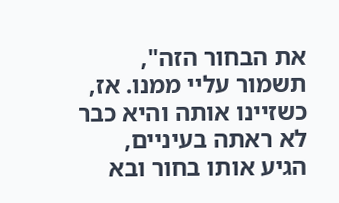את הבחור הזה", תשמור עליי ממנו. אז, כשזיינו אותה והיא כבר לא ראתה בעיניים, הגיע אותו בחור ובא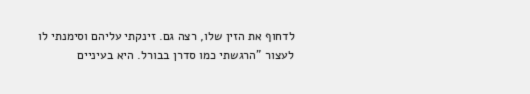לדחוף את הזין שלו, רצה גם. זינקתי עליהם וסימנתי לו לעצור "הרגשתי כמו סדרן בבורל. היא בעיניים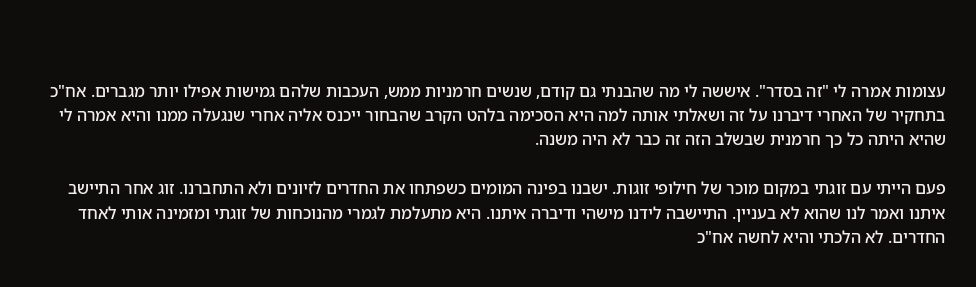עצומות אמרה לי "זה בסדר". איששה לי מה שהבנתי גם קודם, שנשים חרמניות ממש, העכבות שלהם גמישות אפילו יותר מגברים. אח"כ בתחקיר של האחרי דיברנו על זה ושאלתי אותה למה היא הסכימה בלהט הקרב שהבחור ייכנס אליה אחרי שנגעלה ממנו והיא אמרה לי שהיא היתה כל כך חרמנית שבשלב הזה זה כבר לא היה משנה.

פעם הייתי עם זוגתי במקום מוכר של חילופי זוגות. ישבנו בפינה המומים כשפתחו את החדרים לזיונים ולא התחברנו. זוג אחר התיישב איתנו ואמר לנו שהוא לא בעניין. התיישבה לידנו מישהי ודיברה איתנו. היא מתעלמת לגמרי מהנוכחות של זוגתי ומזמינה אותי לאחד החדרים. לא הלכתי והיא לחשה אח"כ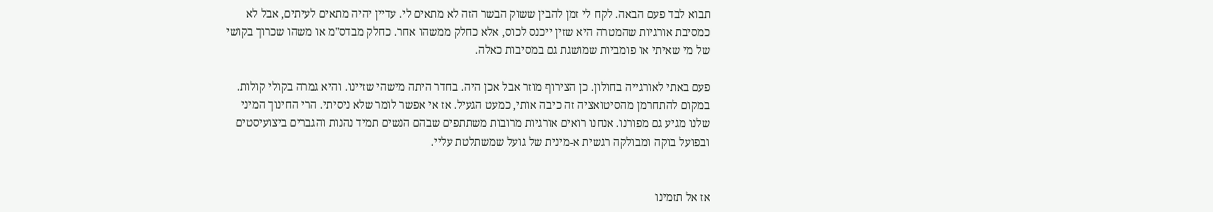תבוא לבד פעם הבאה. לקח לי זמן להבין ששוק הבשר הזה לא מתאים לי. עדיין יהיה מתאים לעיתים, אבל לא כמסיבת אורגיות שהמטרה היא שזין ייכנס לכוס, אלא כחלק ממשהו אחר. כחלק מבדס"מ או משהו שכרוך בקושי של מי שאיתי או פומביות שמושגת גם במסיבות כאלה.

פעם באתי לאורגייה בחולון. כן הצירוף מוזר אבל אכן היה. בחדר היתה מישהי שזיינו. והיא גמרה בקולי קולות. במקום להתחרמן מהסיטואציה זה כיבה אותי, כמעט הגעיל. אז אי אפשר לומר שלא ניסיתי. הרי החינוך המיני שלנו מגיע גם מפורנו. אנחנו רואים אורגיות מרובות משתתפים שבהם הנשים תמיד נהנות והגברים ביצועיסטים ובפועל בוקה ומבולקה רגשית א-מינית של גועל שמשתלטת עליי.


אז אל תזמינו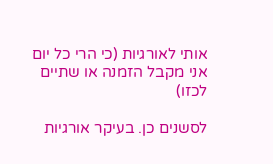אותי לאורגיות (כי הרי כל יום אני מקבל הזמנה או שתיים לכזו)

לסשנים כן. בעיקר אורגיות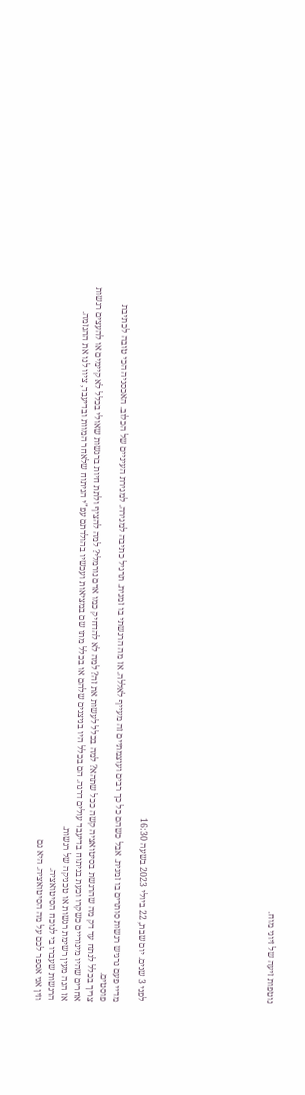נוטפות זיעה של זיוני מוח.









לפני 3 שנים. יום שבת, 22 ביולי 2023 בשעה 16:30

מדיי פעם נרגיש רגשות סותרים בו זמנית. אבל כשהם כל כך רבים ועוצמתיים זה מעייף לאללה. אז מה הרגשתי בו זמנית. תרגיל כתיבה למגירה. למגירת העיניים של הכלוב. האכסניה הכי טובה לכתיבת פוסטים.
צריך בכלל לנתח עד דק מה שהרגשת בסיטואציה קשה ככל שתהא? למה בכלל לעשות את זה? למה לא להדחיק כמו אדם נורמלי? למה להציף ולתת חיות ברגשות שאולי בכלל לא קיימים או להעצים רגשות אחרים שהיו מינוריים כשקרו וכעת בניתוח בדיעבד עולים דרגה. הם בכלל היו בניצנים שלהם או בכלל מתו שם במציאות ועכשיו בהולדתם עפ"י הניתוח שלאחר המוות ובדיעבד, ציוו לנו את ההגזמה.
אז הנה מעין רשימת רגשות או טכניקה של רגשות.
הרגשות שעברו בי לנוכח הסיטואציה.
וזין אני אספר לכם על מה הסיטואציה. היא גם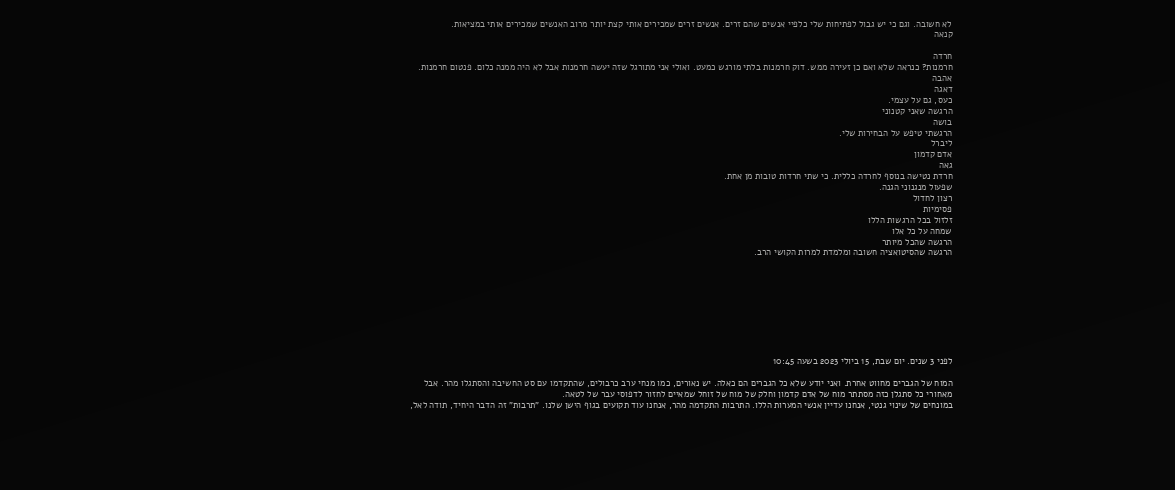לא חשובה. וגם כי יש גבול לפתיחות שלי כלפיי אנשים שהם זרים. אנשים זרים שמכירים אותי קצת יותר מרוב האנשים שמכירים אותי במציאות.
קנאה

חרדה
חרמנות? כנראה שלא ואם כן זעירה ממש. דוק חרמנות בלתי מורגש כמעט. ואולי אני מתורגל שזה יעשה חרמנות אבל לא היה ממנה כלום. פנטום חרמנות.
אהבה
דאגה
כעס, גם על עצמי.
הרגשה שאני קטנוני
בושה
הרגשתי טיפש על הבחירות שלי.
ליברל
אדם קדמון
גאה
חרדת נטישה בנוסף לחרדה כללית. כי שתי חרדות טובות מן אחת.
שפעול מנגנוני הגנה.
רצון לחדול
פסימיות
זלזול בכל הרגשות הללו
שמחה על כל אלו
הרגשה שהכל מיותר
הרגשה שהסיטואציה חשובה ומלמדת למרות הקושי הרב.









לפני 3 שנים. יום שבת, 15 ביולי 2023 בשעה 10:45

המוח של הגברים מחווט אחרת. ואני יודע שלא כל הגברים הם כאלה. יש נאורים, כמו מנחי ערב כרבולים, שהתקדמו עם סט החשיבה והסתגלו מהר. אבל מאחורי כל סתגלן כזה מסתתר מוח של אדם קדמון וחלק של מוח של זוחל שמאיים לחזור לדפוסי עבר של לטאה.
במונחים של שינוי גנטי, אנחנו עדיין אנשי המערות הללו. התרבות התקדמה מהר, אנחנו עוד תקועים בגוף הישן שלנו. "תרבות" זה הדבר היחיד, תודה לאל,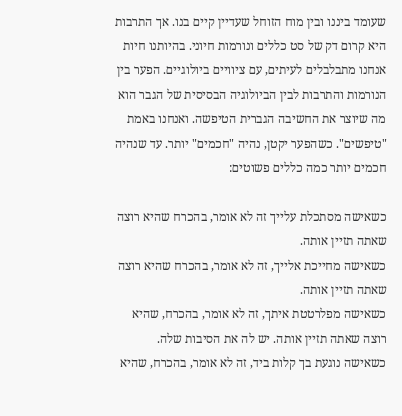שעומד ביננו ובין מוח הזוחל שעדיין קיים בנו. אך התרבות היא קרום דק של סט כללים ונורמות חיוני. בהיותנו חיות אנחנו מתבלבלים לעיתים, עם ציוויים ביולוגיים. הפער בין הנורמות והתרבות לבין הביולוגיה הבסיסית של הגבר הוא מה שיוצר את החשיבה הגברית הטיפשה. ואנחנו באמת "טיפשים". כשהפער יקטן, נהיה "חכמים" יותר. עד שנהיה חכמים יותר כמה כללים פשוטים:

כשאישה מסתכלת עלייך זה לא אומר, בהכרח שהיא רוצה שאתה תזיין אותה.
כשאישה מחייכת אלייך, זה לא אומר, בהכרח שהיא רוצה שאתה תזיין אותה.
כשאישה מפלרטטת איתך, זה לא אומר, בהכרח, שהיא רוצה שאתה תזיין אותה. יש לה את הסיבות שלה.
כשאישה נוגעת בך קלות ביד, זה לא אומר, בהכרח, שהיא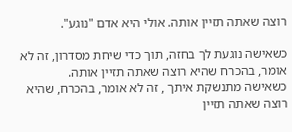רוצה שאתה תזיין אותה. אולי היא אדם "נוגע".

כשאישה נוגעת לך בחזה, תוך כדי שיחת מסדרון, זה לא אומר, בהכרח שהיא רוצה שאתה תזיין אותה.
כשאישה מתנשקת איתך , זה לא אומר, בהכרח, שהיא רוצה שאתה תזיין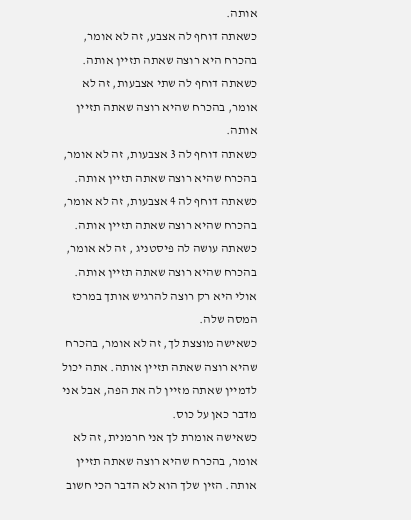אותה.
כשאתה דוחף לה אצבע, זה לא אומר, בהכרח היא רוצה שאתה תזיין אותה.
כשאתה דוחף לה שתי אצבעות, זה לא אומר, בהכרח שהיא רוצה שאתה תזיין אותה.
כשאתה דוחף לה 3 אצבעות, זה לא אומר, בהכרח שהיא רוצה שאתה תזיין אותה.
כשאתה דוחף לה 4 אצבעות, זה לא אומר, בהכרח שהיא רוצה שאתה תזיין אותה.
כשאתה עושה לה פיסטניג , זה לא אומר, בהכרח שהיא רוצה שאתה תזיין אותה. אולי היא רק רוצה להרגיש אותך במרכז המסה שלה.
כשאישה מוצצת לך, זה לא אומר, בהכרח שהיא רוצה שאתה תזיין אותה. אתה יכול לדמיין שאתה מזיין לה את הפה, אבל אני מדבר כאן על כוס.
כשאישה אומרת לך אני חרמנית, זה לא אומר, בהכרח שהיא רוצה שאתה תזיין אותה. הזין שלך הוא לא הדבר הכי חשוב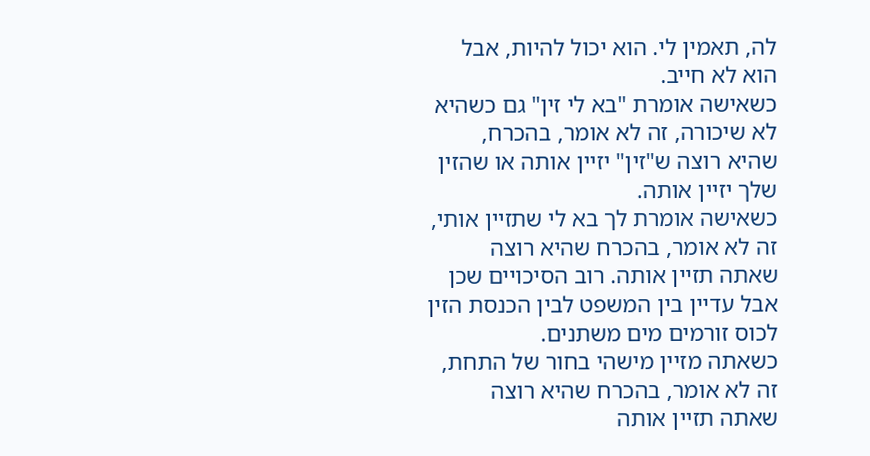לה, תאמין לי. הוא יכול להיות, אבל הוא לא חייב.
כשאישה אומרת "בא לי זין" גם כשהיא לא שיכורה, זה לא אומר, בהכרח, שהיא רוצה ש"זין" יזיין אותה או שהזין שלך יזיין אותה.
כשאישה אומרת לך בא לי שתזיין אותי, זה לא אומר, בהכרח שהיא רוצה שאתה תזיין אותה. רוב הסיכויים שכן אבל עדיין בין המשפט לבין הכנסת הזין לכוס זורמים מים משתנים.
כשאתה מזיין מישהי בחור של התחת, זה לא אומר, בהכרח שהיא רוצה שאתה תזיין אותה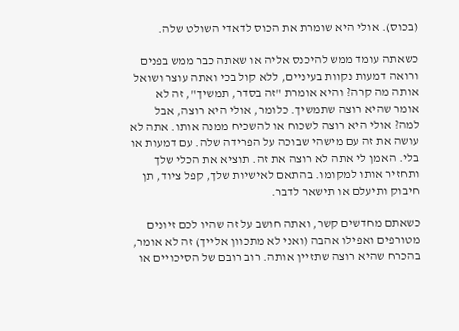(בכוס). אולי היא שומרת את הכוס לדאדי השולט שלה.

כשאתה עומד ממש להיכנס אליה או שאתה כבר ממש בפנים ורואה דמעות נקוות בעיניים, ללא קול בכי ואתה עוצר ושואל אותה מה קרה? והיא אומרת "זה בסדר, תמשיך", זה לא אומר שהיא רוצה שתמשיך. כלומר, אולי היא רוצה, אבל למה? אולי היא רוצה לשכוח או להשכיח ממנה אותו. אתה לא עושה את זה עם מישהי שבוכה על הפרידה שלה. עם דמעות או בלי. האמן לי אתה לא רוצה את זה. תוציא את הכלי שלך ותחזיר אותו למקומו. בהתאם לאישיות שלך, קפל ציוד, תן חיבוק ותיעלם או תישאר לדבר.

כשאתם מחדשים קשר, ואתה חושב על זה שהיו לכם זיונים מטורפים ואפילו אהבה (ואני לא מתכוון אלייך) זה לא אומר, בהכרח שהיא רוצה שתזיין אותה. רוב רובם של הסיכויים או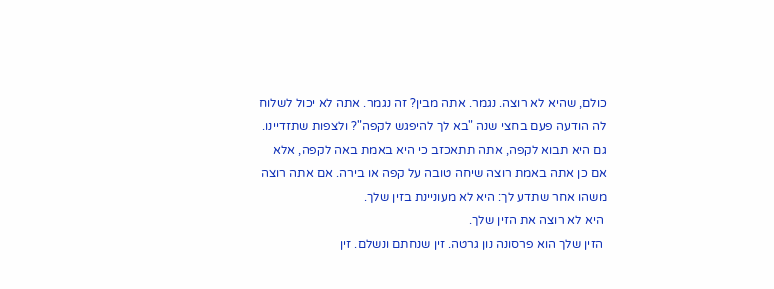כולם, שהיא לא רוצה. נגמר. אתה מבין? זה נגמר. אתה לא יכול לשלוח לה הודעה פעם בחצי שנה "בא לך להיפגש לקפה"? ולצפות שתזדיינו. גם היא תבוא לקפה, אתה תתאכזב כי היא באמת באה לקפה, אלא אם כן אתה באמת רוצה שיחה טובה על קפה או בירה. אם אתה רוצה משהו אחר שתדע לך: היא לא מעוניינת בזין שלך.
 היא לא רוצה את הזין שלך.
 הזין שלך הוא פרסונה נון גרטה. זין שנחתם ונשלם. זין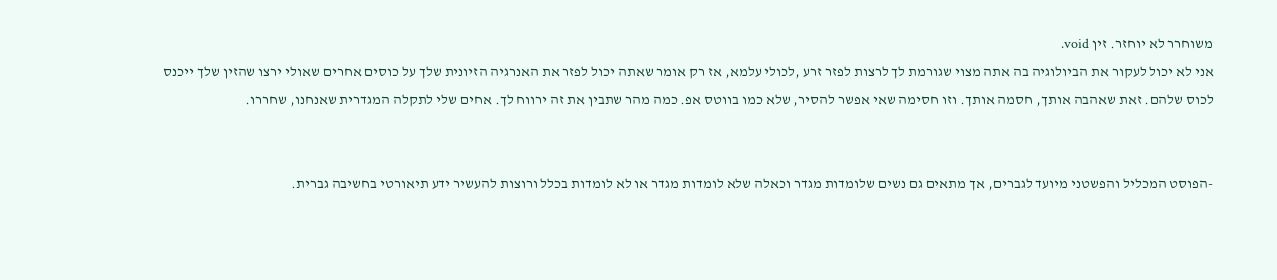משוחרר לא יוחזר. זין void.
אני לא יכול לעקור את הביולוגיה בה אתה מצוי שגורמת לך לרצות לפזר זרע ,לכולי עלמא, אז רק אומר שאתה יכול לפזר את האנרגיה הזיונית שלך על כוסים אחרים שאולי ירצו שהזין שלך ייכנס לכוס שלהם. זאת שאהבה אותך, חסמה אותך. וזו חסימה שאי אפשר להסיר, שלא כמו בווטס אפ. כמה מהר שתבין את זה ירווח לך. אחים שלי לתקלה המגדרית שאנחנו, שחררו.


-הפוסט המכליל והפשטני מיועד לגברים, אך מתאים גם נשים שלומדות מגדר וכאלה שלא לומדות מגדר או לא לומדות בכלל ורוצות להעשיר ידע תיאורטי בחשיבה גברית.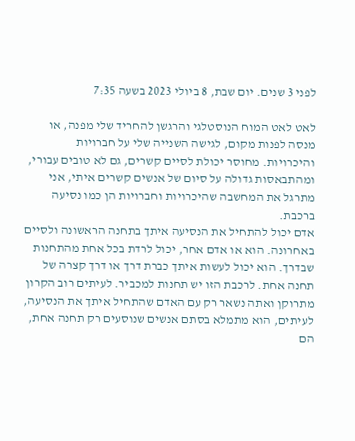לפני 3 שנים. יום שבת, 8 ביולי 2023 בשעה 7:35

לאט לאט המוח הנוסטלגי והרגשן להחריד שלי מפנה, או מנסה לפנות מקום, לגישה השנייה שלי על חברויות והיכרויות. מחוסר יכולת לסיים קשרים, גם לא טובים עבורי, ומהתבאסות גדולה על סיום של אנשים קשרים איתי, אני מתרגל את המחשבה שהיכרויות וחברויות הן כמו נסיעה ברכבת.
אדם יכול להתחיל את הנסיעה איתך בתחנה הראשונה ולסיים באחרונה. הוא או אדם אחר, יכול לרדת בכל אחת מהתחנות שבדרך. הוא יכול לעשות איתך כברת דרך או דרך קצרה של תחנה אחת. לרכבת הזו יש תחנות למכביר. לעיתים רוב הקרון מתרוקן ואתה נשאר רק עם האדם שהתחיל איתך את הנסיעה, לעיתים, הוא מתמלא בסתם אנשים שנוסעים רק תחנה אחת, הם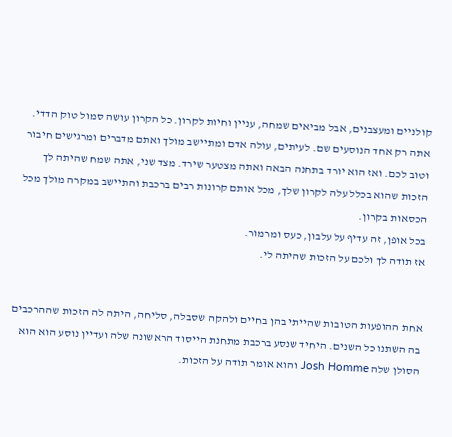קולניים ומעצבנים, אבל מביאים שמחה, עניין וחיות לקרון. כל הקרון עושה סמול טוק הדדי. אתה רק אחד הנוסעים שם. לעיתים, עולה אדם ומתיישב מולך ואתם מדברים ומרגישים חיבור וטוב לכם. ואז הוא יורד בתחנה הבאה ואתה מצטער שירד. מצד שני, אתה שמח שהיתה לך הזכות שהוא בכלל עלה לקרון שלך, מכל אותם קרונות רבים ברכבת והתיישב במקרה מולך מכל הכסאות בקרון.
בכל אופן, זה עדיף על עלבון, כעס ומרמור.
אז תודה לך ולכם על הזכות שהיתה לי.


אחת ההופעות הטובות שהייתי בהן בחיים ולהקה שסבלה, סליחה, היתה לה הזכות שההרכבים בה השתנו כל השנים. היחיד שנסע ברכבת מתחנת הייסוד הראשונה שלה ועדיין נוסע הוא הוא הסולן שלה Josh Homme והוא אומר תודה על הזכות.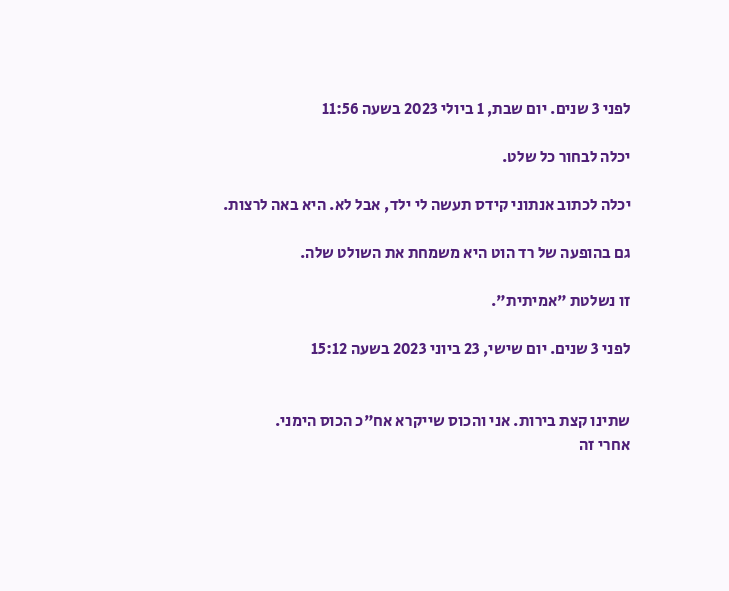לפני 3 שנים. יום שבת, 1 ביולי 2023 בשעה 11:56

יכלה לבחור כל שלט.

יכלה לכתוב אנתוני קידס תעשה לי ילד, אבל לא. היא באה לרצות.

גם בהופעה של רד הוט היא משמחת את השולט שלה.

זו נשלטת "אמיתית".

לפני 3 שנים. יום שישי, 23 ביוני 2023 בשעה 15:12


שתינו קצת בירות. אני והכוס שייקרא אח"כ הכוס הימני.
אחרי זה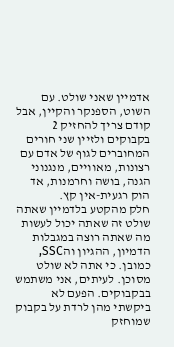אדמיין שאני שולט. עם השוט, הספנקר והקיין, אבל קודם צריך להחזיק 2 בקבוקים ולזיין שני חורים המחוברים לגוף של אדם עם רצונות, מאוויים, מנגנוני הגנה, בושה וחרמנות, אד הוק רגעית-אין קץ.
חלק מהקטע בלדמיין שאתה שולט זה שאתה יכול לעשות מה שאתה רוצה במגבלות הדמיון, ההגיון והSSC, כמובן. כי אתה לא שולט מסוכן. לעיתים, אני משתמש בבקבוקים. הפעם לא ביקשתי מהן לרדת על בקבוק שמוחזק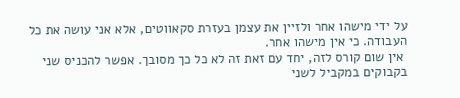על ידי מישהו אחר ולזיין את עצמן בעזרת סקאווטים, אלא אני עושה את כל העבודה. כי אין מישהו אחר.
 אין שום קורס לזה, יחד עם זאת זה לא כל כך מסובך. אפשר להכניס שני בקבוקים במקביל לשני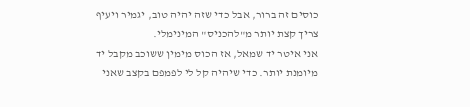כוסים זה ברור, אבל כדי שזה יהיה טוב, יגמיר ויעיף צריך קצת יותר מ"להכניס" המינימלי.
אני איטר יד שמאל, אז הכוס מימין ששוכב מקבל יד מיומנת יותר. כדי שיהיה קל לי לפמפם בקצב שאני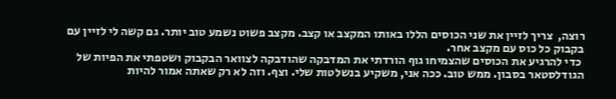רוצה,  צריך לזיין את שני הכוסים הללו באותו המקצב או קצב. מקצב פשוט נשמע טוב יותר. גם קשה לי לזיין עם בקבוק כל כוס עם מקצב אחר.
 כדי להרגיע את הכוסים שהצמיחו גוף הורדתי את המדבקה שהודבקה לצוואר הבקבוק ושטפתי את הפיות של הגודלסטאר בסבון. ממש טוב. ככה אני, משקיע בנשלטות שלי. וצף. וזה לא רק שאתה אמור להיות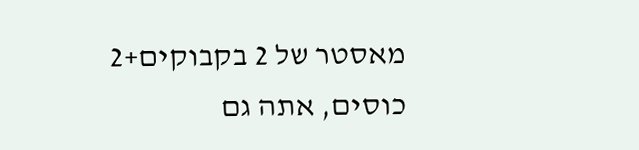מאסטר של 2 בקבוקים+2 כוסים, אתה גם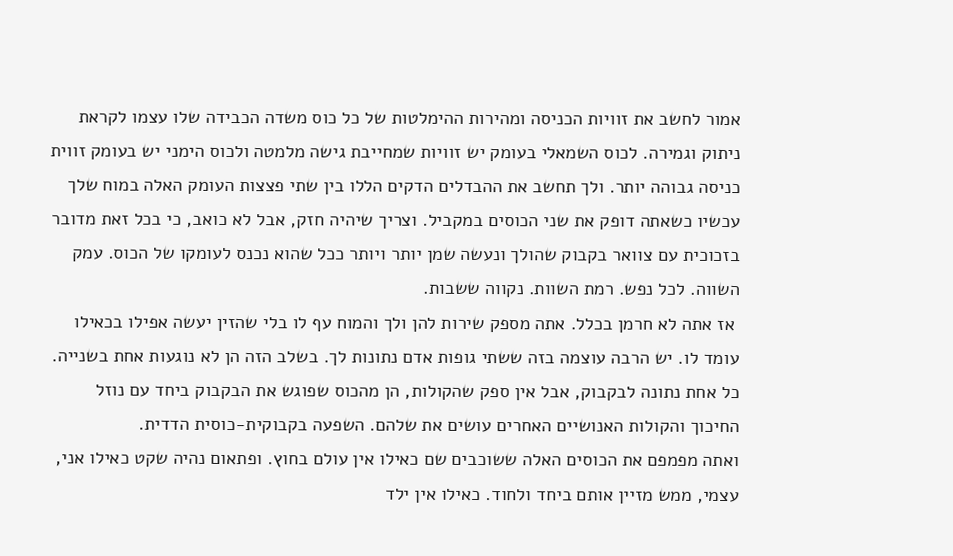אמור לחשב את זוויות הכניסה ומהירות ההימלטות של כל כוס משדה הכבידה שלו עצמו לקראת ניתוק וגמירה. לכוס השמאלי בעומק יש זוויות שמחייבת גישה מלמטה ולכוס הימני יש בעומק זווית כניסה גבוהה יותר. ולך תחשב את ההבדלים הדקים הללו בין שתי פצצות העומק האלה במוח שלך עכשיו כשאתה דופק את שני הכוסים במקביל. וצריך שיהיה חזק, אבל לא כואב, כי בכל זאת מדובר בזכוכית עם צוואר בקבוק שהולך ונעשה שמן יותר ויותר ככל שהוא נכנס לעומקו של הכוס. עמק השווה. לכל נפש. רמת השוות. נקווה ששבות.
 אז אתה לא חרמן בכלל. אתה מספק שירות להן ולך והמוח עף לו בלי שהזין יעשה אפילו בכאילו עומד לו. יש הרבה עוצמה בזה ששתי גופות אדם נתונות לך. בשלב הזה הן לא נוגעות אחת בשנייה. כל אחת נתונה לבקבוק, אבל אין ספק שהקולות, הן מהכוס שפוגש את הבקבוק ביחד עם נוזל החיכוך והקולות האנושיים האחרים עושים את שלהם. השפעה בקבוקית-כוסית הדדית.
ואתה מפמפם את הכוסים האלה ששוכבים שם כאילו אין עולם בחוץ. ופתאום נהיה שקט כאילו אני, עצמי, ממש מזיין אותם ביחד ולחוד. כאילו אין ילד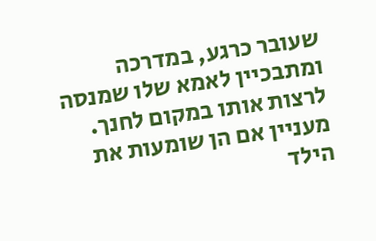שעובר כרגע, במדרכה ומתבכיין לאמא שלו שמנסה לרצות אותו במקום לחנך. מעניין אם הן שומעות את הילד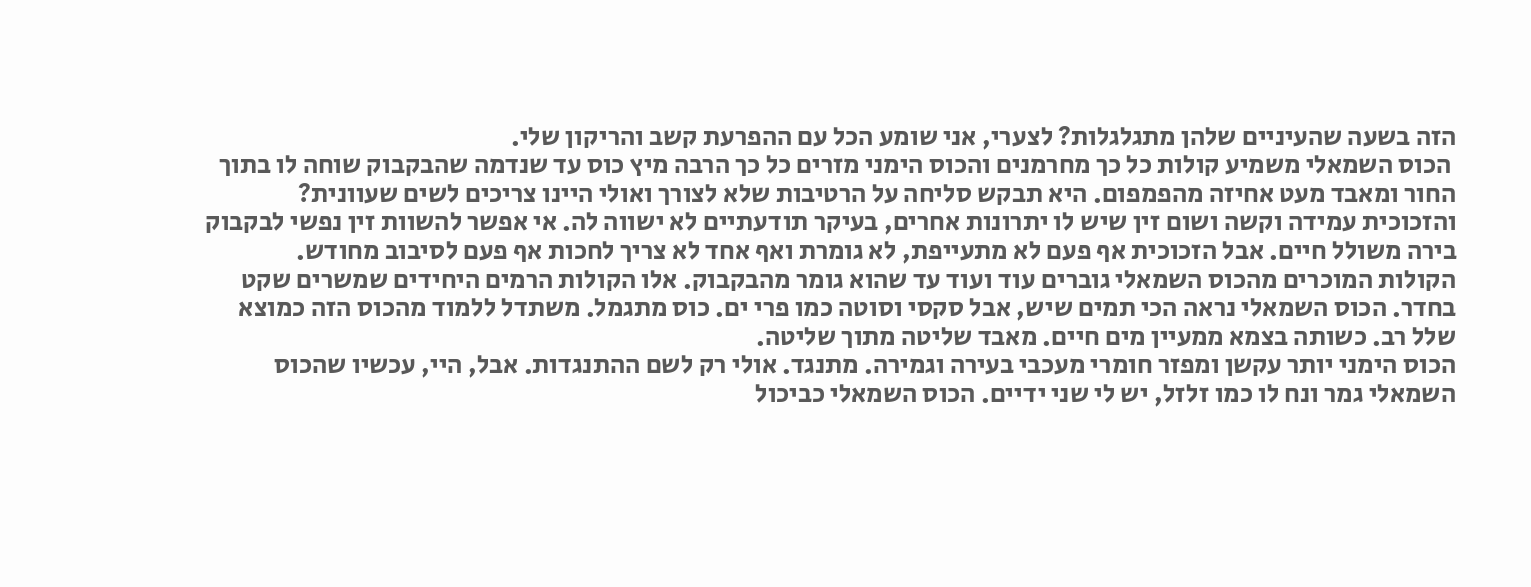הזה בשעה שהעיניים שלהן מתגלגלות? לצערי, אני שומע הכל עם ההפרעת קשב והריקון שלי.
 הכוס השמאלי משמיע קולות כל כך מחרמנים והכוס הימני מזרים כל כך הרבה מיץ כוס עד שנדמה שהבקבוק שוחה לו בתוך החור ומאבד מעט אחיזה מהפמפום. היא תבקש סליחה על הרטיבות שלא לצורך ואולי היינו צריכים לשים שעוונית? והזכוכית עמידה וקשה ושום זין שיש לו יתרונות אחרים, בעיקר תודעתיים לא ישווה לה. אי אפשר להשוות זין נפשי לבקבוק בירה משולל חיים. אבל הזכוכית אף פעם לא מתעייפת, לא גומרת ואף אחד לא צריך לחכות אף פעם לסיבוב מחודש.
הקולות המוכרים מהכוס השמאלי גוברים עוד ועוד עד שהוא גומר מהבקבוק. אלו הקולות הרמים היחידים שמשרים שקט בחדר. הכוס השמאלי נראה הכי תמים שיש, אבל סקסי וסוטה כמו פרי ים. כוס מתגמל. משתדל ללמוד מהכוס הזה כמוצא שלל רב. כשותה בצמא ממעיין מים חיים. מאבד שליטה מתוך שליטה.
הכוס הימני יותר עקשן ומפזר חומרי מעכבי בעירה וגמירה. מתנגד. אולי רק לשם ההתנגדות. אבל, היי, עכשיו שהכוס השמאלי גמר ונח לו כמו זלזל, יש לי שני ידיים. הכוס השמאלי כביכול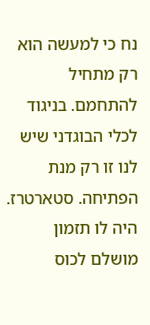נח כי למעשה הוא רק מתחיל להתחמם. בניגוד לכלי הבוגדני שיש לנו זו רק מנת הפתיחה. סטארטרז. היה לו תזמון מושלם לכוס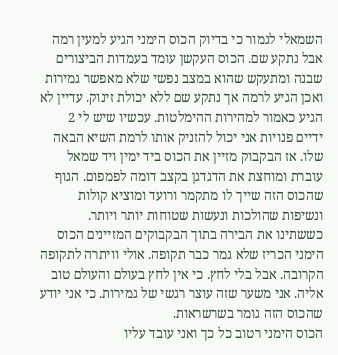השמאלי לגמור כי בדיוק הכוס הימני הגיע למעין רמה אבל נתקע שם. הכוס העקשן עומד בעמדות הביצורים שבנה ומתעקש שהוא במצב נפשי שלא מאפשר גמירות ואכן הגיע לרמה אך נתקע שם ללא יכולת זינוק. עדיין לא הגיע כאמור למהירות ההימלטות. עכשיו שיש לי 2 ידיים פנויות אני יכול להזניק אותו לרמת השיא הבאה שלו. אז הבקבוק מזיין את הכוס ביד ימין ויד שמאל עוברת ומוחצת את הדגדגן בקצב דומה לפמפום. הגוף שהכוס הזה שייך לו מתקמר ורועד ומוציא קולות ונשיפות שהולכות ונעשות שטוחות יותר ויותר.
כששתינו את הבירה בתוך הבקבוקים המזיינים הכוס הימני הכריז שלא גמר כבר תקופה. אולי וויתרה לתקופה הקרובה. אבל בלי לחץ. כי אין לחץ בעולם והעולם טוב אליה. אני משער שזה עוצר רגשי של גמירות. כי אני יודע שהכוס הזה גומר בשרשראות.
הכוס הימני רטוב כל כך ואני עובד עליו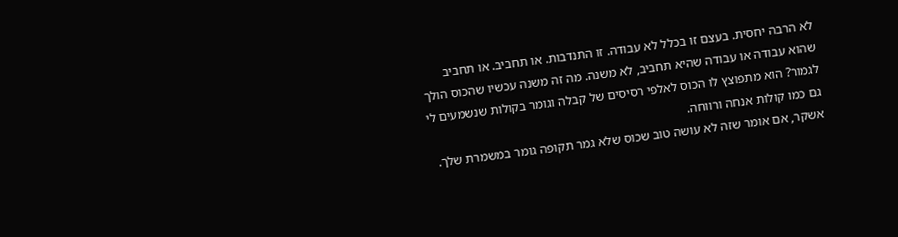לא הרבה יחסית. בעצם זו בכלל לא עבודה. זו התנדבות. או תחביב. או תחביב שהוא עבודה או עבודה שהיא תחביב, לא משנה. מה זה משנה עכשיו שהכוס הולך לגמור? הוא מתפוצץ לו הכוס לאלפי רסיסים של קבלה וגומר בקולות שנשמעים לי גם כמו קולות אנחה ורווחה.
אשקר, אם אומר שזה לא עושה טוב שכוס שלא גמר תקופה גומר במשמרת שלך.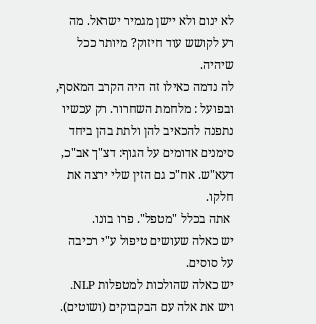לא ינום ולא יישן מגמיר ישראל. מה רע לקושש עוד חיזוק? מיותר ככל שיהיה.
לה נדמה כאילו זה היה הקרב המאסף, ובפועל : מלחמת השחרור. רק עכשיו נתפנה להכאיב להן ולתת בהן ביחד סימנים אדומים על הגוף: דצ"ך אב"כ, דעא"ש. אח"כ גם הזין שלי ירצה את חלקו.
 אתה בכלל "מטפל". פרו בונו.
יש כאלה שעושים טיפול ע"י רכיבה על סוסים.
יש כאלה שהולכות למטפלות NLP.
ויש את אלה עם הבקבוקים (ושוטים).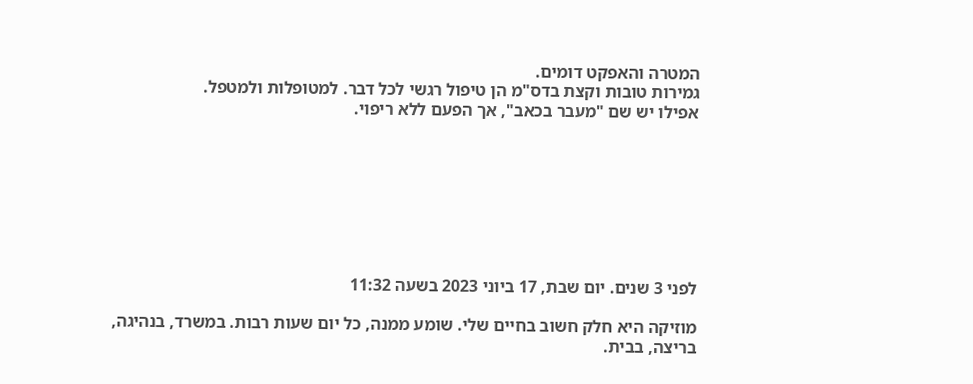המטרה והאפקט דומים.
גמירות טובות וקצת בדס"מ הן טיפול רגשי לכל דבר. למטופלות ולמטפל.
אפילו יש שם "מעבר בכאב", אך הפעם ללא ריפוי.








לפני 3 שנים. יום שבת, 17 ביוני 2023 בשעה 11:32

מוזיקה היא חלק חשוב בחיים שלי. שומע ממנה, כל יום שעות רבות. במשרד, בנהיגה, בריצה, בבית.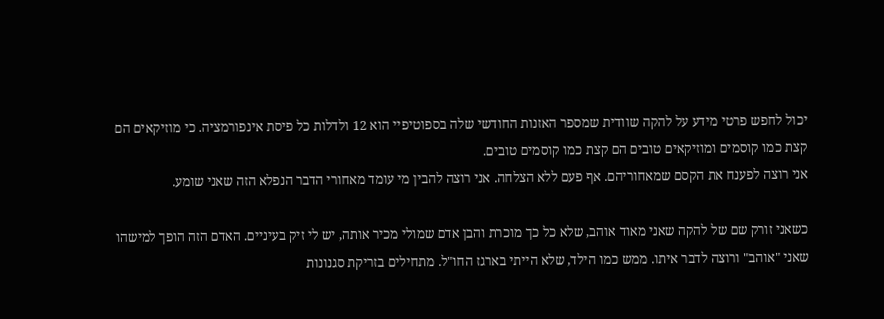יכול לחפש פרטי מידע על להקה שוודית שמספר האזנות החודשי שלה בספוטיפיי הוא 12 ולדלות כל פיסת אינפורמציה. כי מוזיקאים הם קצת כמו קוסמים ומוזיקאים טובים הם קצת כמו קוסמים טובים.
אני רוצה לפענח את הקסם שמאחוריהם. אף פעם ללא הצלחה. אני רוצה להבין מי עומד מאחורי הדבר הנפלא הזה שאני שומע.

כשאני זורק שם של להקה שאני מאוד אוהב, שלא כל כך מוכרת והבן אדם שמולי מכיר אותה, יש לי זיק בעיניים. האדם הזה הופך למישהו שאני "אוהב" ורוצה לדבר איתו. ממש כמו הילד, שלא הייתי בארגז החו"ל. מתחילים בזריקת סגנונות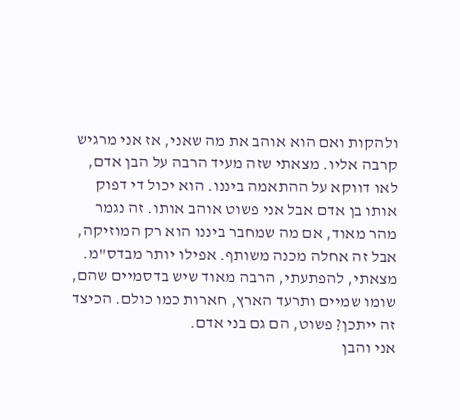ולהקות ואם הוא אוהב את מה שאני, אז אני מרגיש קרבה אליו. מצאתי שזה מעיד הרבה על הבן אדם, לאו דווקא על ההתאמה ביננו. הוא יכול די דפוק אותו בן אדם אבל אני פשוט אוהב אותו. זה נגמר מהר מאוד, אם מה שמחבר ביננו הוא רק המוזיקה, אבל זה אחלה מכנה משותף. אפילו יותר מבדס"מ. מצאתי, להפתעתי, הרבה מאוד שיש בדסמיים שהם, שומו שמיים ותרעד הארץ, חארות כמו כולם. הכיצד זה ייתכן? פשוט, הם גם בני אדם.
אני והבן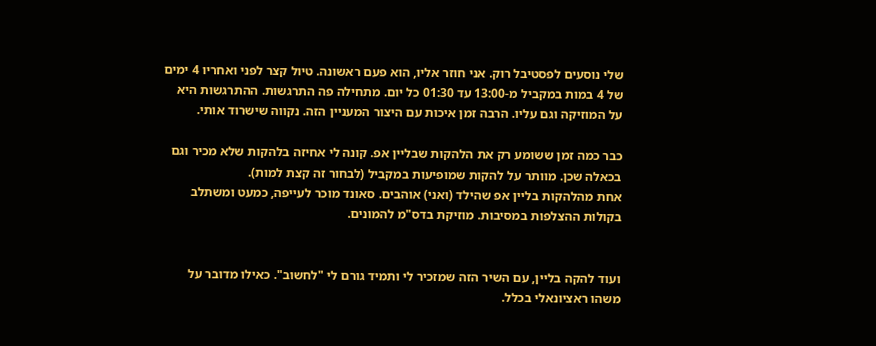שלי נוסעים לפסטיבל רוק. אני חוזר אליו, הוא פעם ראשונה. טיול קצר לפני ואחריו 4 ימים של 4 במות במקביל מ-13:00 עד 01:30 כל יום. מתחילה פה התרגשות. ההתרגשות היא על המוזיקה וגם עליו. הרבה זמן איכות עם היצור המעניין הזה. נקווה שישרוד אותי.

כבר כמה זמן ששומע רק את הלהקות שבליין אפ. קונה לי אחיזה בלהקות שלא מכיר וגם בכאלה שכן. מוותר על להקות שמופיעות במקביל (לבחור זה קצת למות).
אחת מהלהקות בליין אפ שהילד (ואני) אוהבים. סאונד מוכר לעייפה, כמעט ומשתלב בקולות ההצלפות במסיבות. מוזיקת בדס"מ להמונים.


ועוד להקה בליין, עם השיר הזה שמזכיר לי ותמיד גורם לי "לחשוב". כאילו מדובר על משהו ראציונאלי בכלל.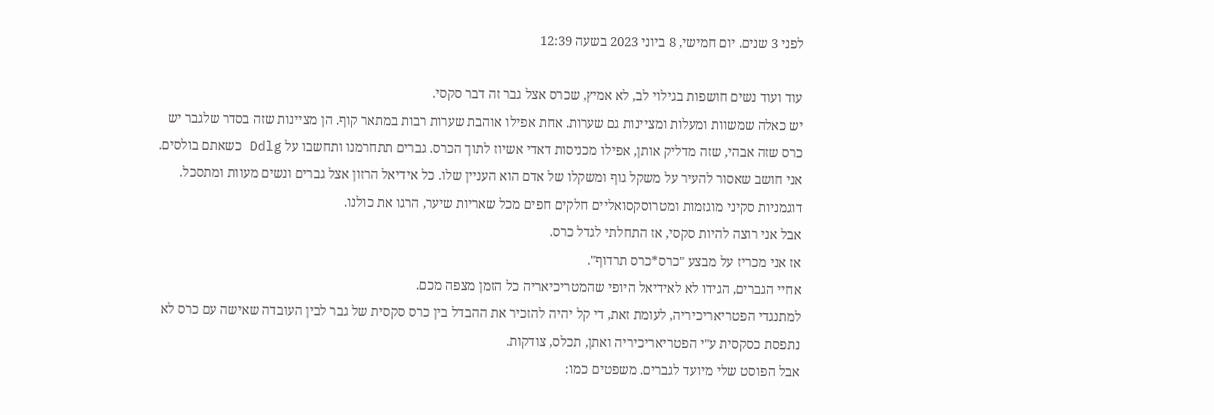לפני 3 שנים. יום חמישי, 8 ביוני 2023 בשעה 12:39

עוד ועוד נשים חושפות בגילוי לב, לא אמיץ, שכרס אצל גבר זה דבר סקסי.
יש כאלה שמשוות ומעלות ומציינות גם שערות. אחת אפילו אוהבת שערות רבות במתאר קוף. הן מציינות שזה בסדר שלגבר יש כרס שזה אבהי, שזה מדליק אותן, אפילו מכניסות דאדי אשיוז לתוך הכרס. גברים תתחרמנו ותחשבו על Ddlg כשאתם בולסים. אני חושב שאסור להעיר על משקל גוף ומשקלו של אדם הוא העניין שלו. כל אידיאל הרזון אצל גברים ונשים מעוות ומתסכל. דוגמניות סקיני מוגזמות ומטרוסקסואליים חלקים חפים מכל שאריות שיער, הרגו את כולנו.
אבל אני רוצה להיות סקסי, אז התחלתי לגדל כרס.
אז אני מכריז על מבצע "כרס*כרס תרדוף".
אחיי הגברים, הגידו לא לאידיאל היופי שהמטריכיאריה כל הזמן מצפה מכם.
למתנגדי הפטריאריכיריה, לעומת זאת, די קל יהיה להזכיר את ההבדל בין כרס סקסית של גבר לבין העובדה שאישה עם כרס לא נתפסת כסקסית ע"י הפטריאריכיריה ואתן, תכלס, צודקות.
אבל הפוסט שלי מיועד לגברים. משפטים כמו: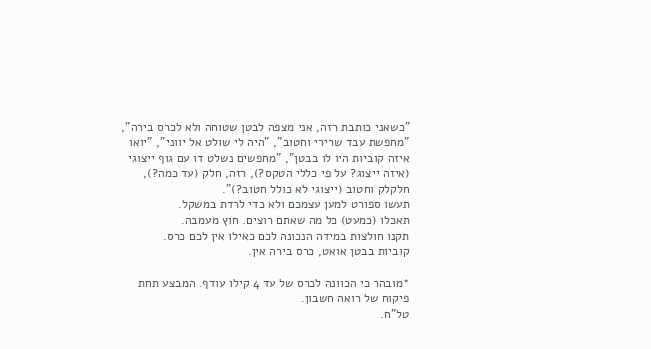"כשאני כותבת רזה, אני מצפה לבטן שטוחה ולא לכרס בירה", "מחפשת עבד שרירי וחטוב", "היה לי שולט אל יווני", "יואו איזה קוביות היו לו בבטן", "מחפשים נשלט דו עם גוף ייצוגי (איזה ייצוג? על פי כללי הטקס?), רזה, חלק (עד כמה?), חלקלק וחטוב (ייצוגי לא כולל חטוב?)".
תעשו ספורט למען עצמכם ולא כדי לרדת במשקל.
תאכלו (כמעט) כל מה שאתם רוצים. חוץ מעמבה.
תקנו חולצות במידה הנכונה לכם כאילו אין לכם כרס.
קוביות בבטן אואט, כרס בירה אין.

*מובהר כי הכוונה לכרס של עד 4 קילו עודף. המבצע תחת פיקוח של רואה חשבון.
טל"ח.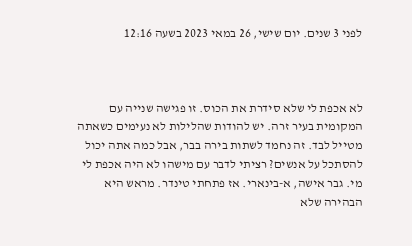לפני 3 שנים. יום שישי, 26 במאי 2023 בשעה 12:16



לא אכפת לי שלא סידרת את הכוס. זו פגישה שנייה עם המקומית בעיר זרה. יש להודות שהלילות לא נעימים כשאתה מטייל לבד. זה נחמד לשתות בירה בבר, אבל כמה אתה יכול להסתכל על אנשים? רציתי לדבר עם מישהו לא היה אכפת לי מי. גבר אישה, א-בינארי. אז פתחתי טינדר. מראש היא הבהירה שלא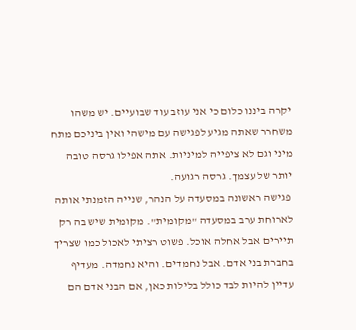יקרה ביננו כלום כי אני עוזב עוד שבועיים. יש משהו משחרר שאתה מגיע לפגישה עם מישהי ואין ביניכם מתח מיני וגם לא ציפייה למיניות. אתה אפילו גרסה טובה יותר של עצמך. גרסה רגועה.
 פגישה ראשונה במסעדה על הנהר, שנייה הזמנתי אותה לארוחת ערב במסעדה "מקומית". מקומית שיש בה רק תיירים אבל אחלה אוכל. פשוט רציתי לאכול כמו שצריך בחברת בני אדם. אבל נחמדים. והיא נחמדה. מעדיף עדיין להיות לבד כולל בלילות כאן, אם הבני אדם הם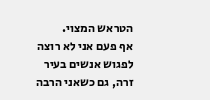הטראש המצוי.
אף פעם אני לא רוצה לפגוש אנשים בעיר זרה, גם כשאני הרבה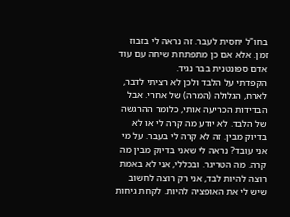בחו"ל יחסית לעבר. זה נראה לי בזבוז זמן. אלא אם כן מתפתחת שיחה עם עוד אדם ספונטנית בבר נגיד.
הקפדתי על הלבד ולכן לא רציתי לדבר, לארח, הגלולה (המרה) של אחרי. אבל הבדידות הכריעה אותי, כלומר ההרגשה של הלבד. לא יודע מה קרה לי או לא בדיוק מבין. זה לא קרה לי בעבר. על מי אני עובד? נראה לי שאני בדיוק מבין מה קרה. מה הטריגר. ובכללי, אני לא באמת רוצה להיות לבד, אני רק רוצה לחשוב שיש לי את האופציה להיות. לקחת גיחות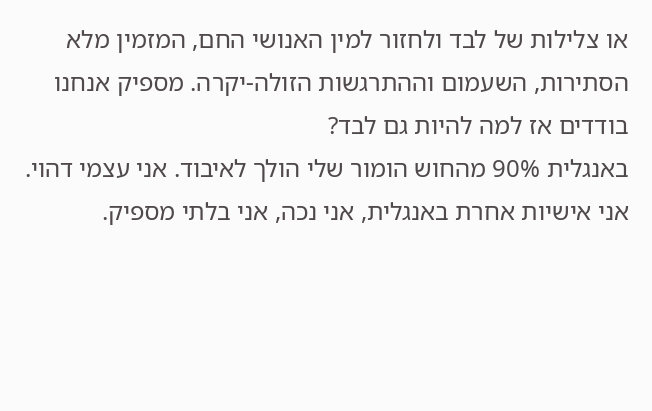או צלילות של לבד ולחזור למין האנושי החם, המזמין מלא הסתירות, השעמום וההתרגשות הזולה-יקרה. מספיק אנחנו בודדים אז למה להיות גם לבד?
באנגלית 90% מהחוש הומור שלי הולך לאיבוד. אני עצמי דהוי. אני אישיות אחרת באנגלית, אני נכה, אני בלתי מספיק.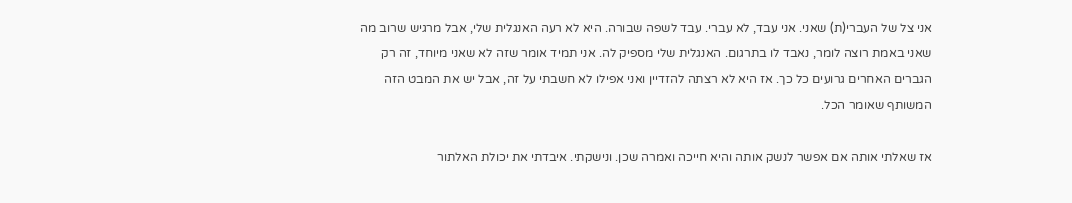אני צל של העברי(ת) שאני. אני עבד, לא עברי. עבד לשפה שבורה. היא לא רעה האנגלית שלי, אבל מרגיש שרוב מה שאני באמת רוצה לומר, נאבד לו בתרגום. האנגלית שלי מספיק לה. אני תמיד אומר שזה לא שאני מיוחד, זה רק הגברים האחרים גרועים כל כך. אז היא לא רצתה להזדיין ואני אפילו לא חשבתי על זה, אבל יש את המבט הזה המשותף שאומר הכל.

אז שאלתי אותה אם אפשר לנשק אותה והיא חייכה ואמרה שכן. ונישקתי. איבדתי את יכולת האלתור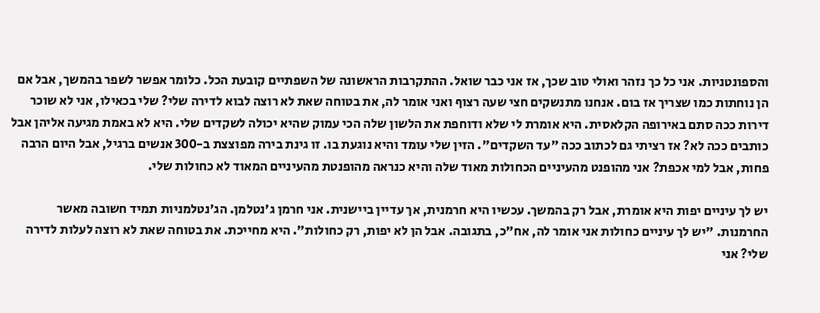והספונטניות. אני כל כך נזהר ואולי טוב שכך, אז אני כבר שואל. ההתקרבות הראשונה של השפתיים קובעת הכל. כלומר אפשר לשפר בהמשך, אבל אם הן נוחתות כמו שצריך אז בום. אנחנו מתנשקים חצי שעה רצוף ואני אומר לה, את בטוחה שאת לא רוצה לבוא לדירה שלי? שלי בכאילו, אני לא שוכר דירות ככה סתם באירופה הקלאסית. היא אומרת לי שלא ודוחפת את הלשון שלה הכי עמוק שהיא יכולה לשקדים שלי. היא לא באמת מגיעה אליהן אבל כותבים ככה לא? אז רציתי גם לכתוב ככה "עד השקדים". הזין שלי עומד והיא נוגעת בו. זו גינת בירה מפוצצת ב-300 אנשים ברגיל, אבל היום הרבה פחות, אבל למי אכפת? אני מהופנט מהעיניים הכחולות מאוד שלה והיא כנראה מהופנטת מהעיניים המאוד לא כחולות שלי.

יש לך עיניים יפות היא אומרת, אבל רק בהמשך. עכשיו היא חרמנית, אך עדיין ביישנית. אני חרמן ג'נטלמן. הג'נטלמניות תמיד חשובה מאשר החרמנות. "יש לך עיניים כחולות אני אומר לה, אח"כ, בתגובה. אבל הן לא יפות, רק כחולות". היא מחייכת. את בטוחה שאת לא רוצה לעלות לדירה שלי? אני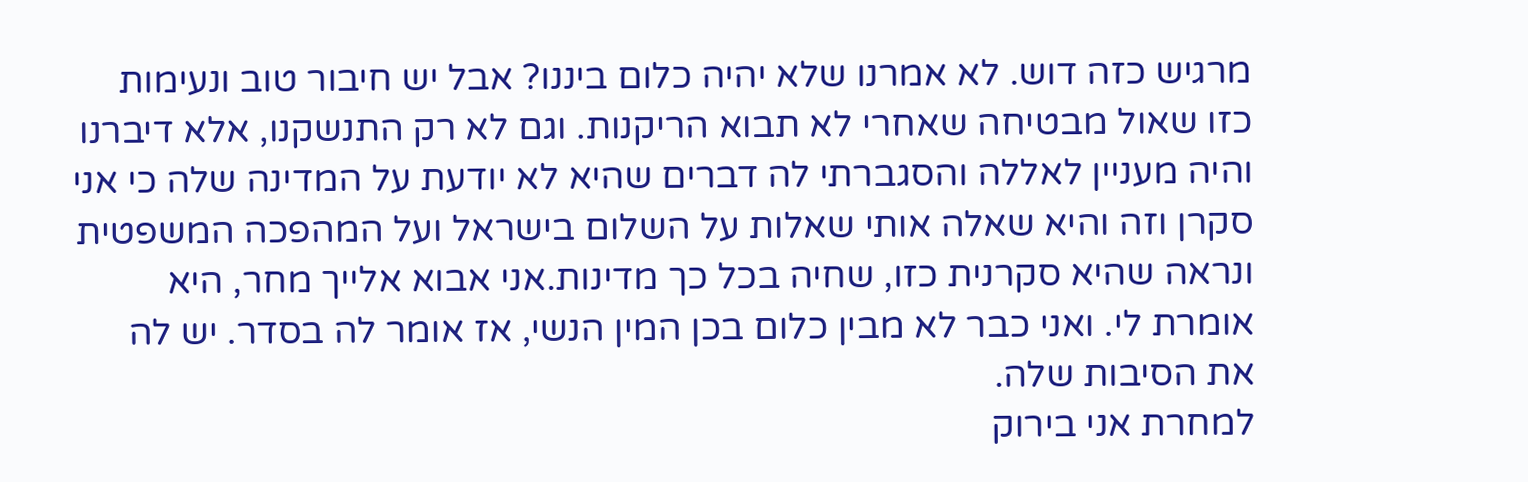מרגיש כזה דוש. לא אמרנו שלא יהיה כלום ביננו? אבל יש חיבור טוב ונעימות כזו שאול מבטיחה שאחרי לא תבוא הריקנות. וגם לא רק התנשקנו, אלא דיברנו והיה מעניין לאללה והסגברתי לה דברים שהיא לא יודעת על המדינה שלה כי אני סקרן וזה והיא שאלה אותי שאלות על השלום בישראל ועל המהפכה המשפטית ונראה שהיא סקרנית כזו, שחיה בכל כך מדינות.אני אבוא אלייך מחר, היא אומרת לי. ואני כבר לא מבין כלום בכן המין הנשי, אז אומר לה בסדר. יש לה את הסיבות שלה.
למחרת אני בירוק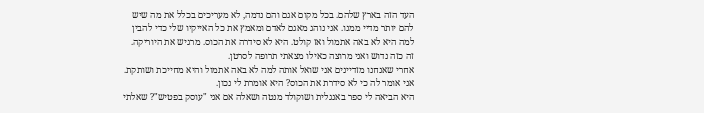העד הזה בארץ שלהם. בכל מקום אגם והם נדמה, לא מעריכים בכלל את מה שיש להם יותר מדיי ממנו. אני נוהג מאגם לאדם ומאמץ את כל האייקיו שלי כדי להבין למה היא לא באה אתמול ואז קולט. היא לא סידרה את הכוס. מרגיש את היוריקה. זה כזה נדוש ואני מרוצה כאילו מצאתי תרופה לסרטן.
אחרי שאנחנו מזדיינים אני שואל אותה למה לא באה אתמול והיא מחייכת ושותקת.
אני אומר לה כי לא סידרת את הכוס? היא אומרת לי נכון.
היא הביאה לי ספר באנגלית ושוקולד מנטה ושאלה אם אני "עוסק בפטיש"? שאלתי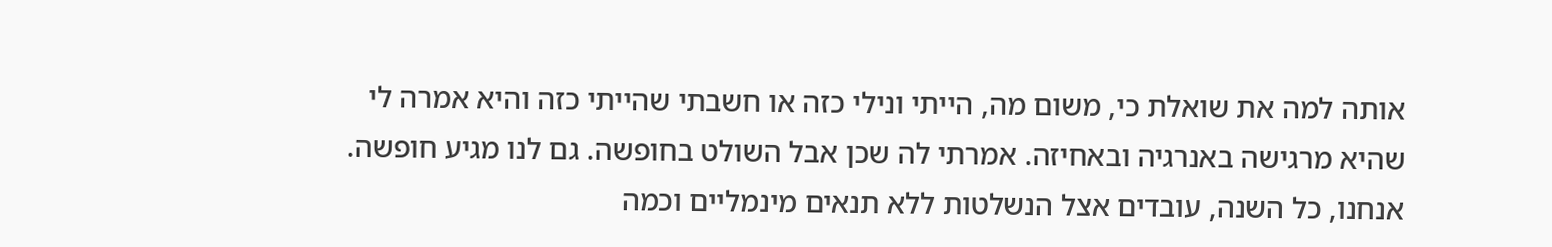אותה למה את שואלת כי, משום מה, הייתי ונילי כזה או חשבתי שהייתי כזה והיא אמרה לי שהיא מרגישה באנרגיה ובאחיזה. אמרתי לה שכן אבל השולט בחופשה. גם לנו מגיע חופשה. אנחנו, כל השנה, עובדים אצל הנשלטות ללא תנאים מינמליים וכמה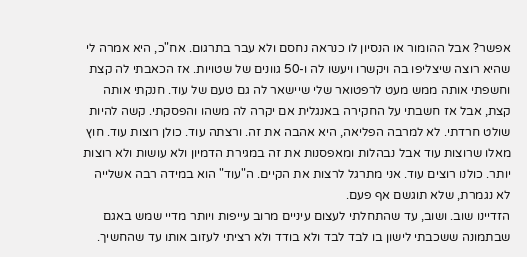אפשר? אבל ההומור או הנסיון לו כנראה נחסם ולא עבר בתרגום. אח"כ, היא אמרה לי שהיא רוצה שיצליפו בה ויקשרו ויעשו לה ו-50 גוונים של שטויות. אז הכאבתי לה קצת וחשפתי אותה ממש מעט לרפטואר שלי שיישאר לה גם טעם של עוד. חנקתי אותה קצת, אבל אז חשבתי על החקירה באנגלית אם יקרה לה משהו והפסקתי. קשה להיות שולט חרדתי. לא למרבה הפליאה, היא אהבה את זה. ורצתה עוד. כולן רוצות עוד. חוץ מאלו שרוצות עוד אבל נבהלות ומאפסנות את זה במגירת הדמיון ולא עושות ולא רוצות יותר. כולנו רוצים עוד. אני מתרגל לרצות את הקיים. ה"עוד" הוא במידה רבה אשלייה לא נגמרת, שלא תוגשם אף פעם.
הזדיינו שוב. ושוב, עד שהתחלתי לעצום עיניים מרוב עייפות ויותר מדיי שמש באגם שבתמונה ששכבתי לישון בו לבד לבד ולא בודד ולא רציתי לעזוב אותו עד שהחשיך.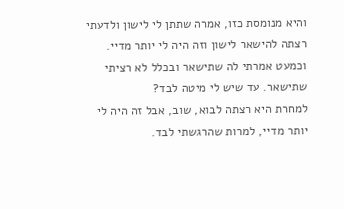והיא מנומסת כזו, אמרה שתתן לי לישון ולדעתי רצתה להישאר לישון וזה היה לי יותר מדיי. וכמעט אמרתי לה שתישאר ובכלל לא רציתי שתישאר. עד שיש לי מיטה לבד?
למחרת היא רצתה לבוא, שוב, אבל זה היה לי יותר מדיי, למרות שהרגשתי לבד.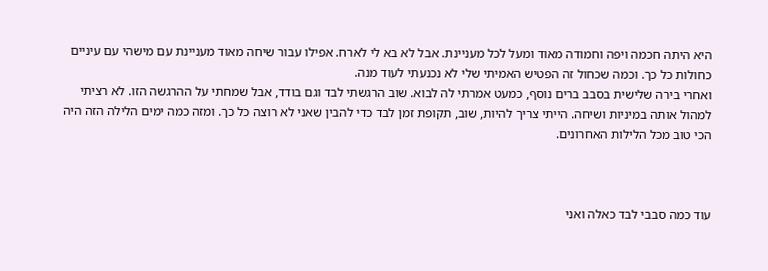היא היתה חכמה ויפה וחמודה מאוד ומעל לכל מעניינת. אבל לא בא לי לארח. אפילו עבור שיחה מאוד מעניינת עם מישהי עם עיניים כחולות כל כך. וכמה שכחול זה הפטיש האמיתי שלי לא נכנעתי לעוד מנה.
ואחרי בירה שלישית בסבב ברים נוסף, כמעט אמרתי לה לבוא. שוב הרגשתי לבד וגם בודד, אבל שמחתי על ההרגשה הזו. לא רציתי למהול אותה במיניות ושיחה. הייתי צריך להיות, שוב, תקופת זמן לבד כדי להבין שאני לא רוצה כל כך. ומזה כמה ימים הלילה הזה היה הכי טוב מכל הלילות האחרונים.



עוד כמה סבבי לבד כאלה ואני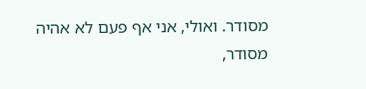מסודר. ואולי, אני אף פעם לא אהיה מסודר,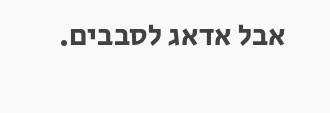אבל אדאג לסבבים.